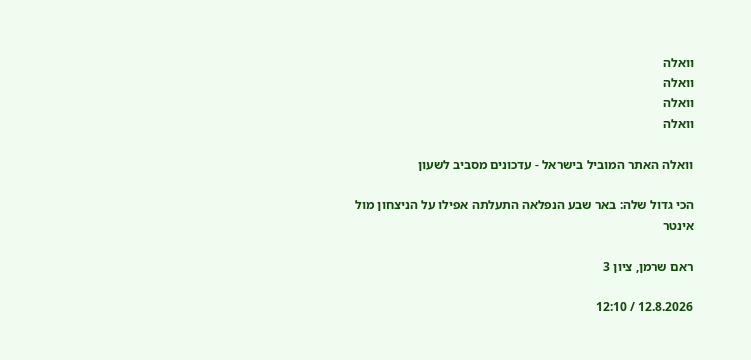וואלה
וואלה
וואלה
וואלה

וואלה האתר המוביל בישראל - עדכונים מסביב לשעון

הכי גדול שלה: באר שבע הנפלאה התעלתה אפילו על הניצחון מול אינטר

ראם שרמן, ציון 3

12.8.2026 / 12:10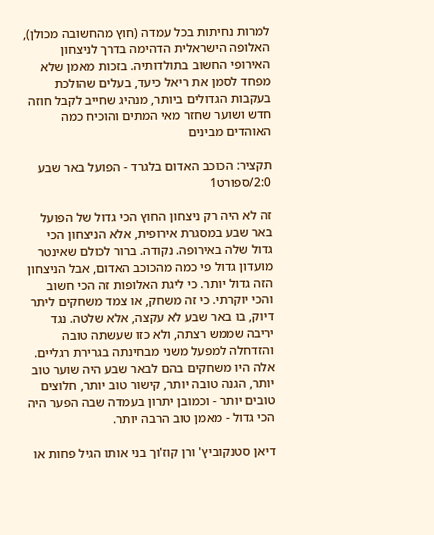למרות נחיתות בכל עמדה (חוץ מהחשובה מכולן), האלופה הישראלית הדהימה בדרך לניצחון האירופי החשוב בתולדותיה. בזכות מאמן שלא מפחד לסמן את ריאל כיעד, בעלים שהולכת בעקבות הגדולים ביותר, מנהיג שחייב לקבל חוזה חדש ושוער שחזר מאי המתים והוכיח כמה האוהדים מבינים

תקציר: הכוכב האדום בלגרד - הפועל באר שבע 2:0/ספורט1

זה לא היה רק ניצחון החוץ הכי גדול של הפועל באר שבע במסגרת אירופית, אלא הניצחון הכי גדול שלה באירופה. נקודה. ברור לכולם שאינטר מועדון גדול פי כמה מהכוכב האדום, אבל הניצחון הזה גדול יותר. כי ליגת האלופות זה הכי חשוב והכי יוקרתי. כי זה משחק, או צמד משחקים ליתר דיוק, בו באר שבע לא עקצה, אלא שלטה. נגד יריבה שממש רצתה, ולא כזו שעשתה טובה והזדחלה למפעל משני מבחינתה בגרירת רגליים. אלה היו משחקים בהם לבאר שבע היה שוער טוב יותר, הגנה טובה יותר, קישור טוב יותר, חלוצים טובים יותר - וכמובן יתרון בעמדה שבה הפער היה הכי גדול - מאמן טוב הרבה יותר.

דיאן סטנקוביץ' ורן קוז'וך בני אותו הגיל פחות או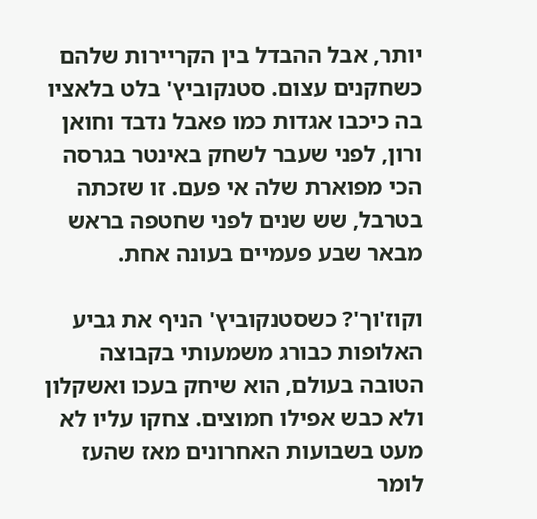יותר, אבל ההבדל בין הקריירות שלהם כשחקנים עצום. סטנקוביץ' בלט בלאציו בה כיכבו אגדות כמו פאבל נדבד וחואן ורון, לפני שעבר לשחק באינטר בגרסה הכי מפוארת שלה אי פעם. זו שזכתה בטרבל, שש שנים לפני שחטפה בראש מבאר שבע פעמיים בעונה אחת.

וקוז'וך'? כשסטנקוביץ' הניף את גביע האלופות כבורג משמעותי בקבוצה הטובה בעולם, הוא שיחק בעכו ואשקלון ולא כבש אפילו חמוצים. צחקו עליו לא מעט בשבועות האחרונים מאז שהעז לומר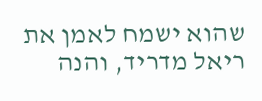שהוא ישמח לאמן את ריאל מדריד, והנה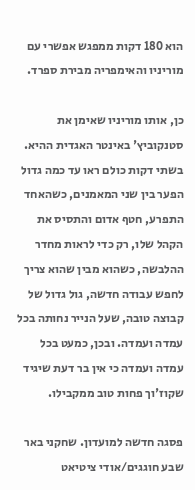הוא 180 דקות ממפגש אפשרי עם מוריניו והאימפריה מבירת ספרד.

כן, אותו מוריניו שאימן את סטנקוביץ' באינטר האגדית ההיא. בשתי דקות כולם ראו עד כמה גדול הפער בין שני המאמנים, כשהאחד התפרע, חטף אדום והתסיס את הקהל שלו, רק כדי לראות מחדר ההלבשה, כשהוא מבין שהוא צריך לחפש עבודה חדשה, גול גדול של קבוצה טובה, שעל הנייר נחותה בכל עמדה ועמדה. ובכן, כמעט בכל עמדה ועמדה כי אין בר דעת שיגיד שקוז'וך פחות טוב ממקבילו.

פסגה חדשה למועדון. שחקני באר שבע חוגגים/אודי ציטיאט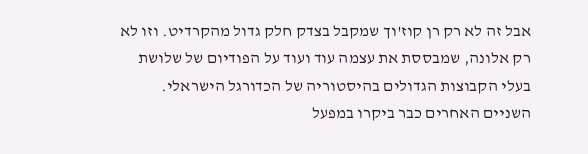אבל זה לא רק רן קוז'וך שמקבל בצדק חלק גדול מהקרדיט. וזו לא רק אלונה, שמבססת את עצמה עוד ועוד על הפודיום של שלושת בעלי הקבוצות הגדולים בהיסטוריה של הכדורגל הישראלי. השניים האחרים כבר ביקרו במפעל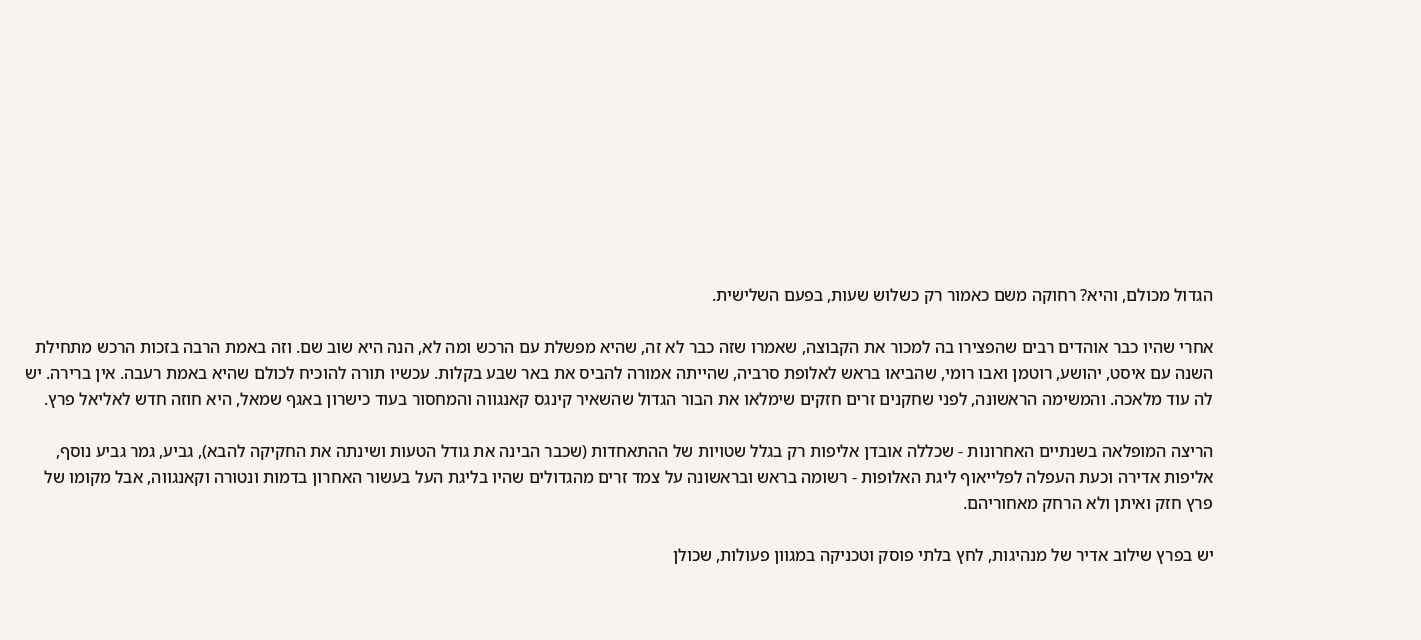הגדול מכולם, והיא? רחוקה משם כאמור רק כשלוש שעות, בפעם השלישית.

אחרי שהיו כבר אוהדים רבים שהפצירו בה למכור את הקבוצה, שאמרו שזה כבר לא זה, שהיא מפשלת עם הרכש ומה לא, הנה היא שוב שם. וזה באמת הרבה בזכות הרכש מתחילת השנה עם איסט, יהושע, רוטמן ואבו רומי, שהביאו בראש לאלופת סרביה, שהייתה אמורה להביס את באר שבע בקלות. עכשיו תורה להוכיח לכולם שהיא באמת רעבה. אין ברירה. יש לה עוד מלאכה. והמשימה הראשונה, לפני שחקנים זרים חזקים שימלאו את הבור הגדול שהשאיר קינגס קאנגווה והמחסור בעוד כישרון באגף שמאל, היא חוזה חדש לאליאל פרץ.

הריצה המופלאה בשנתיים האחרונות - שכללה אובדן אליפות רק בגלל שטויות של ההתאחדות (שכבר הבינה את גודל הטעות ושינתה את החקיקה להבא), גביע, גמר גביע נוסף, אליפות אדירה וכעת העפלה לפלייאוף ליגת האלופות - רשומה בראש ובראשונה על צמד זרים מהגדולים שהיו בליגת העל בעשור האחרון בדמות ונטורה וקאנגווה, אבל מקומו של פרץ חזק ואיתן ולא הרחק מאחוריהם.

יש בפרץ שילוב אדיר של מנהיגות, לחץ בלתי פוסק וטכניקה במגוון פעולות, שכולן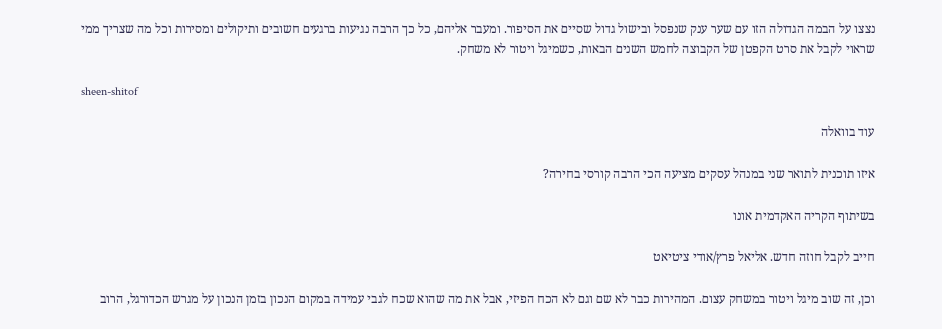נצצו על הבמה הגדולה הזו עם שער ענק שנפסל ובישול גדול שסיים את הסיפור. ומעבר אליהם, כל כך הרבה נגיעות ברגעים חשובים ותיקולים ומסירות וכל מה שצריך ממי שראוי לקבל את סרט הקפטן של הקבוצה לחמש השנים הבאות, כשמיגל ויטור לא משחק.

sheen-shitof

עוד בוואלה

איזו תוכנית לתואר שני במנהל עסקים מציעה הכי הרבה קורסי בחירה?

בשיתוף הקריה האקדמית אונו

חייב לקבל חוזה חדש. אליאל פרץ/אודי ציטיאט

וכן, זה שוב מיגל ויטור במשחק עצום. המהירות כבר לא שם וגם לא הכח הפיזי, אבל את מה שהוא שכח לגבי עמידה במקום הנכון בזמן הנכון על מגרש הכדורגל, הרוב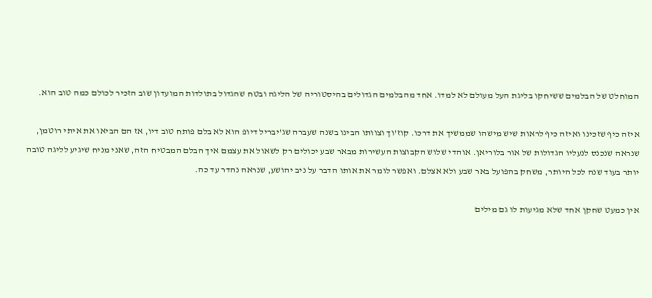המוחלט של הבלמים ששיחקו בליגת העל מעולם לא למדו. אחד מהבלמים הגדולים בהיסטוריה של הליגה ובטח שהגדול בתולדות המועדון שוב הזכיר לכולם כמה טוב הוא.

איזה כיף שזכינו ואיזה כיף לראות שיש מישהו שממשיך את דרכו. קוז'וך וצוותו הבינו בשנה שעברה שג'יבריל דיופ הוא לא בלם פותח טוב דיו, אז הם הביאו את איתי רוטמן, שנראה שנכנס לנעליו הגדולות של אור בלוריאן. אוהדי שלוש הקבוצות העשירות מבאר שבע יכולים רק לשאול את עצמם איך הבלם המבטיח הזה, שאני מניח שיגיע לליגה טובה יותר בעוד שנה לכל היותר, משחק בהפועל באר שבע ולא אצלם. ואפשר לומר את אותו הדבר על ניב יהושע, שנראה נהדר עד כה.

אין כמעט שחקן אחד שלא מגיעות לו גם מילים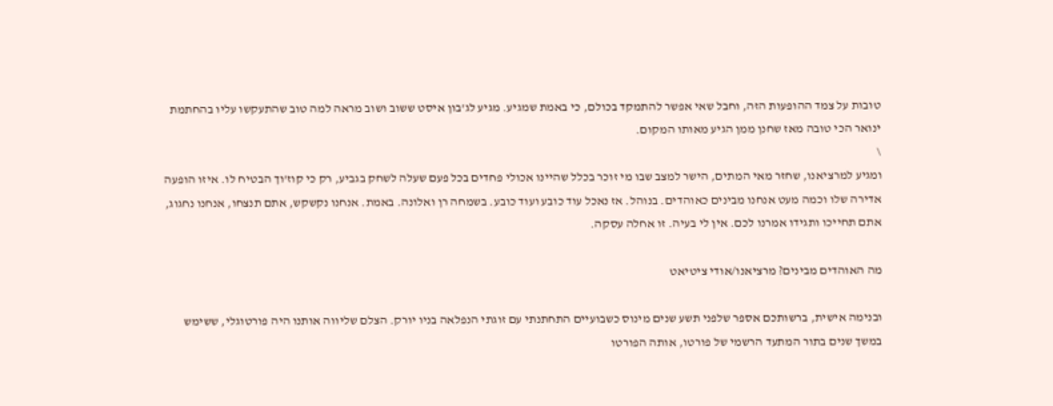טובות על צמד ההופעות הזה, וחבל שאי אפשר להתמקד בכולם, כי באמת שמגיע. מגיע לג'בון איסט ששוב ושוב מראה למה טוב שהתעקשו עליו בהחתמת ינואר הכי טובה מאז שחנן ממן הגיע מאותו המקום.
\
ומגיע למרציאנו, שחזר מאי המתים, הישר למצב שבו מי זוכר בכלל שהיינו אכולי פחדים בכל פעם שעלה לשחק בגביע, רק כי קוז'וך הבטיח לו. איזו הופעה אדירה שלו וכמה מעט אנחנו מבינים כאוהדים. בנוהל. אז נאכל עוד כובע ועוד כובע. בשמחה רן ואלונה. באמת. אנחנו נקשקש, אתם תנצחו, אנחנו נחגוג, אתם תחייכו ותגידו אמרנו לכם. אין לי בעיה. זו אחלה עסקה.

מה האוהדים מבינים? מרציאנו/אודי ציטיאט

ובנימה אישית, ברשותכם אספר שלפני תשע שנים מינוס כשבועיים התחתנתי עם זוגתי הנפלאה בניו יורק. הצלם שליווה אותנו היה פורטוגלי, ששימש במשך שנים בתור המתעד הרשמי של פורטו, אותה הפורטו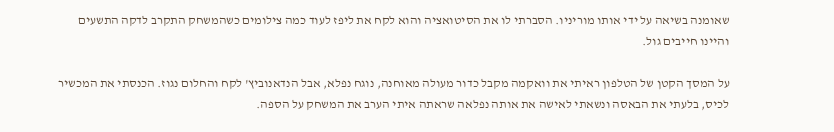שאומנה בשיאה על ידי אותו מוריניו. הסברתי לו את הסיטואציה והוא לקח את ליפז לעוד כמה צילומים כשהמשחק התקרב לדקה התשעים והיינו חייבים גול.

על המסך הקטן של הטלפון ראיתי את וואקמה מקבל כדור מעולה מאוחנה, נוגח נפלא, אבל הנדאנוביץ' לקח והחלום נגוז. הכנסתי את המכשיר לכיס, בלעתי את הבאסה ונשאתי לאישה את אותה נפלאה שראתה איתי הערב את המשחק על הספה.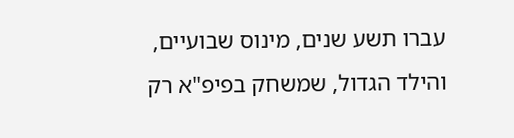עברו תשע שנים, מינוס שבועיים, והילד הגדול, שמשחק בפיפ"א רק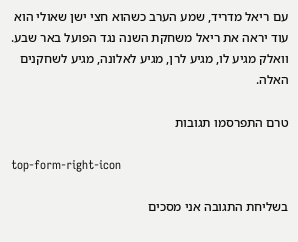עם ריאל מדריד, שמע הערב כשהוא חצי ישן שאולי הוא עוד יראה את ריאל משחקת השנה נגד הפועל באר שבע. וואלק מגיע לו, מגיע לרן, מגיע לאלונה, מגיע לשחקנים האלה.

טרם התפרסמו תגובות

top-form-right-icon

בשליחת התגובה אני מסכים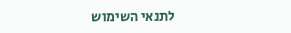לתנאי השימוש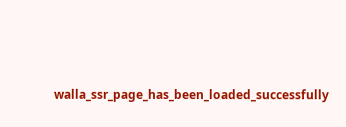walla_ssr_page_has_been_loaded_successfully